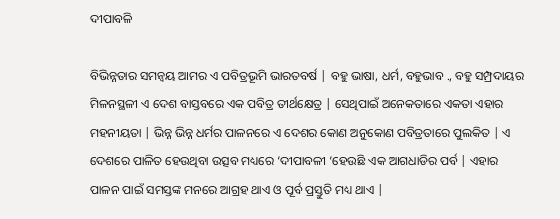ଦୀପାବଳି

ବିଭିନ୍ନତାର ସମନ୍ୱୟ ଆମର ଏ ପବିତ୍ରଭୂମି ଭାରତବର୍ଷ | ବହୁ ଭାଷା, ଧର୍ମ, ବହୁଭାବ ., ବହୁ ସମ୍ପ୍ରଦାୟର ମିଳନସ୍ଥଳୀ ଏ ଦେଶ ବାସ୍ତବରେ ଏକ ପବିତ୍ର ତୀର୍ଥକ୍ଷେତ୍ର | ସେଥିପାଇଁ ଅନେକତାରେ ଏକତା ଏହାର ମହନୀୟତା | ଭିନ୍ନ ଭିନ୍ନ ଧର୍ମର ପାଳନରେ ଏ ଦେଶର କୋଣ ଅନୁକୋଣ ପବିତ୍ରତାରେ ପୁଲକିତ | ଏ ଦେଶରେ ପାଳିତ ହେଉଥିବା ଉତ୍ସବ ମଧ୍ୟରେ ‘ଦୀପାବଳୀ ‘ହେଉଛି ଏକ ଆଗଧାଡିର ପର୍ବ | ଏହାର ପାଳନ ପାଇଁ ସମସ୍ତଙ୍କ ମନରେ ଆଗ୍ରହ ଥାଏ ଓ ପୂର୍ବ ପ୍ରସ୍ତୁତି ମଧ୍ୟ ଥାଏ |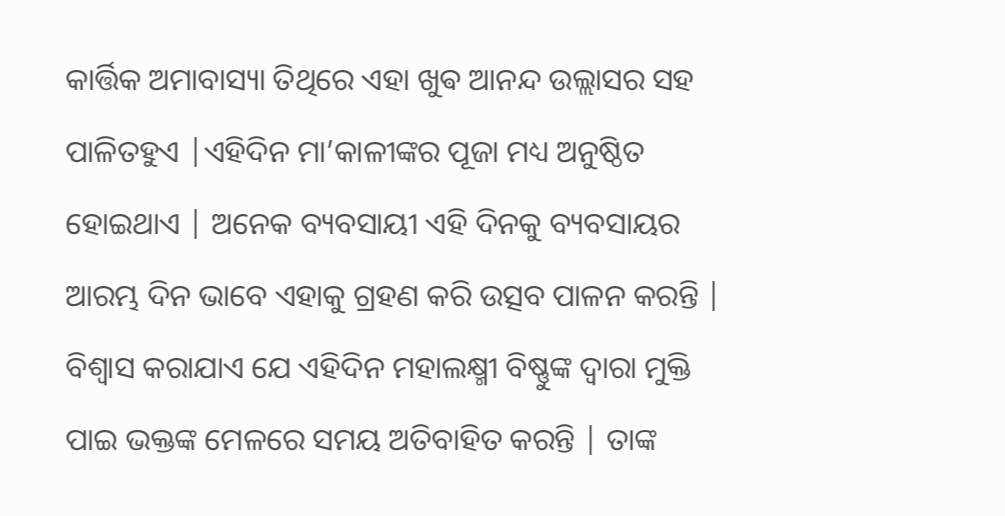କାର୍ତ୍ତିକ ଅମାବାସ୍ୟା ତିଥିରେ ଏହା ଖୁଵ ଆନନ୍ଦ ଉଲ୍ଲାସର ସହ ପାଳିତହୁଏ |ଏହିଦିନ ମା’କାଳୀଙ୍କର ପୂଜା ମଧ୍ୟ ଅନୁଷ୍ଠିତ ହୋଇଥାଏ | ଅନେକ ବ୍ୟବସାୟୀ ଏହି ଦିନକୁ ବ୍ୟବସାୟର ଆରମ୍ଭ ଦିନ ଭାବେ ଏହାକୁ ଗ୍ରହଣ କରି ଉତ୍ସବ ପାଳନ କରନ୍ତି | ବିଶ୍ୱାସ କରାଯାଏ ଯେ ଏହିଦିନ ମହାଲକ୍ଷ୍ମୀ ବିଷ୍ଣୁଙ୍କ ଦ୍ୱାରା ମୁକ୍ତି ପାଇ ଭକ୍ତଙ୍କ ମେଳରେ ସମୟ ଅତିବାହିତ କରନ୍ତି | ତାଙ୍କ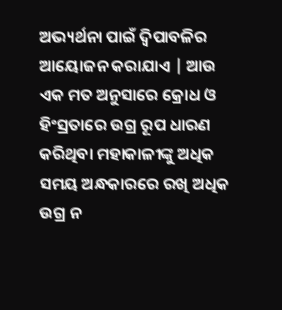ଅଭ୍ୟର୍ଥନା ପାଇଁ ଦ୍ବିପାବଳିର ଆୟୋଜନ କରାଯାଏ | ଆଉ ଏକ ମତ ଅନୁସାରେ କ୍ରୋଧ ଓ ହିଂସ୍ରତାରେ ଉଗ୍ର ରୂପ ଧାରଣ କରିଥିବା ମହାକାଳୀଙ୍କୁ ଅଧିକ ସମୟ ଅନ୍ଧକାରରେ ରଖି ଅଧିକ ଉଗ୍ର ନ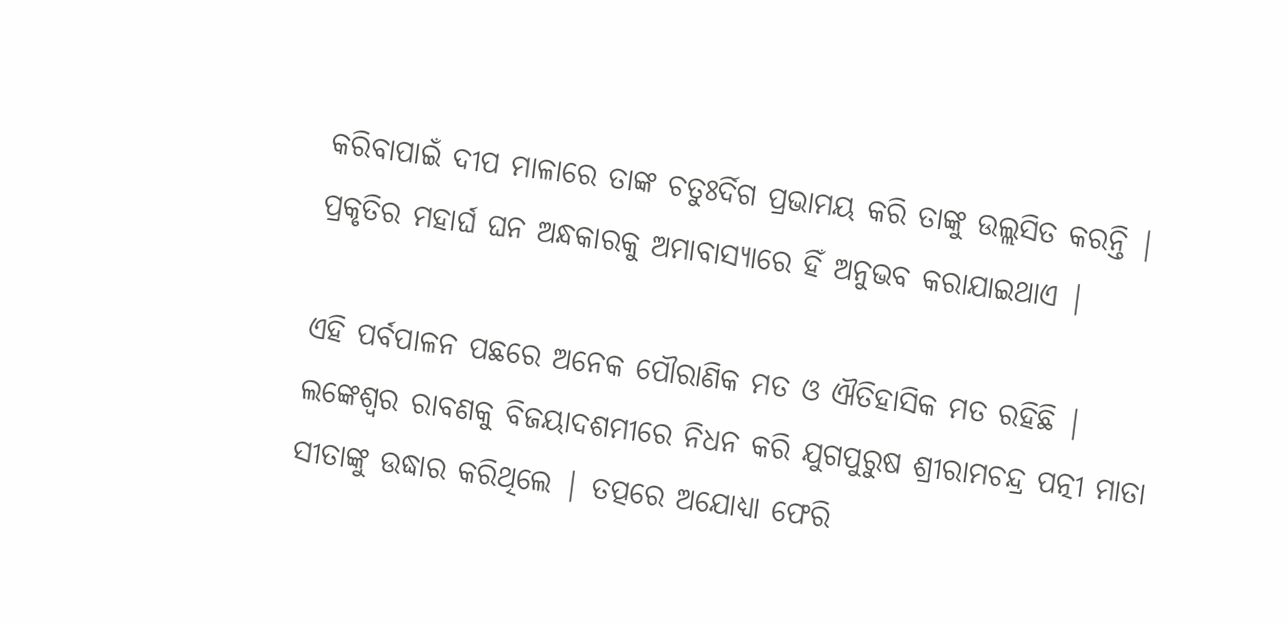କରିବାପାଇଁ ଦୀପ ମାଳାରେ ତାଙ୍କ ଚତୁଃର୍ଦିଗ ପ୍ରଭାମୟ କରି ତାଙ୍କୁ ଉଲ୍ଲସିତ କରନ୍ତି | ପ୍ରକୃତିର ମହାର୍ଘ ଘନ ଅନ୍ଧକାରକୁ ଅମାବାସ୍ୟାରେ ହିଁ ଅନୁଭବ କରାଯାଇଥାଏ |

ଏହି ପର୍ବପାଳନ ପଛରେ ଅନେକ ପୌରାଣିକ ମତ ଓ ଐତିହାସିକ ମତ ରହିଛି | ଲଙ୍କେଶ୍ୱର ରାବଣକୁ ବିଜୟାଦଶମୀରେ ନିଧନ କରି ଯୁଗପୁରୁଷ ଶ୍ରୀରାମଚନ୍ଦ୍ର ପତ୍ନୀ ମାତା ସୀତାଙ୍କୁ ଉଦ୍ଧାର କରିଥିଲେ | ତତ୍ପରେ ଅଯୋଧ୍ୟା ଫେରି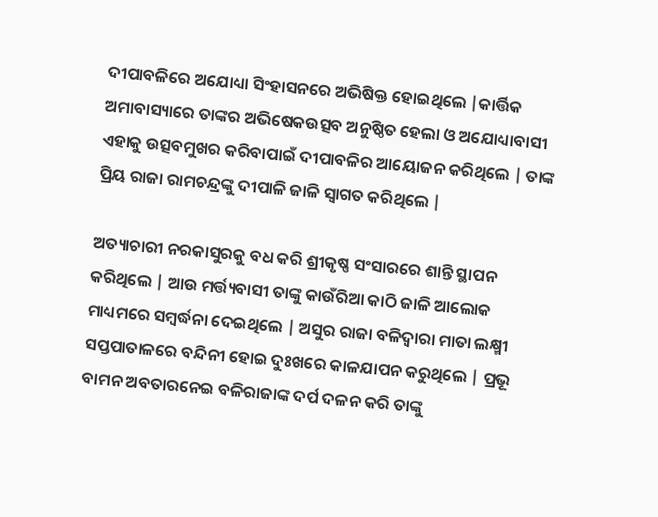ଦୀପାବଳିରେ ଅଯୋଧ୍ୟା ସିଂହାସନରେ ଅଭିଷିକ୍ତ ହୋଇଥିଲେ |କାର୍ତ୍ତିକ ଅମାବାସ୍ୟାରେ ତାଙ୍କର ଅଭିଷେକଉତ୍ସବ ଅନୁଷ୍ଠିତ ହେଲା ଓ ଅଯୋଧ୍ୟାବାସୀ ଏହାକୁ ଉତ୍ସବମୁଖର କରିବାପାଇଁ ଦୀପାବଳିର ଆୟୋଜନ କରିଥିଲେ | ତାଙ୍କ ପ୍ରିୟ ରାଜା ରାମଚନ୍ଦ୍ରଙ୍କୁ ଦୀପାଳି ଜାଳି ସ୍ୱାଗତ କରିଥିଲେ |

ଅତ୍ୟାଚାରୀ ନରକାସୁରକୁ ବଧ କରି ଶ୍ରୀକୃଷ୍ଣ ସଂସାରରେ ଶାନ୍ତି ସ୍ଥାପନ କରିଥିଲେ | ଆଉ ମର୍ତ୍ତ୍ୟବାସୀ ତାଙ୍କୁ କାଉଁରିଆ କାଠି ଜାଳି ଆଲୋକ ମାଧ୍ୟମରେ ସମ୍ବର୍ଦ୍ଧନା ଦେଇଥିଲେ | ଅସୁର ରାଜା ବଳିଦ୍ୱାରା ମାତା ଲକ୍ଷ୍ମୀ ସପ୍ତପାତାଳରେ ବନ୍ଦିନୀ ହୋଇ ଦୁଃଖରେ କାଳଯାପନ କରୁଥିଲେ | ପ୍ରଭୂ ବାମନ ଅବତାରନେଇ ବଳିରାଜାଙ୍କ ଦର୍ପ ଦଳନ କରି ତାଙ୍କୁ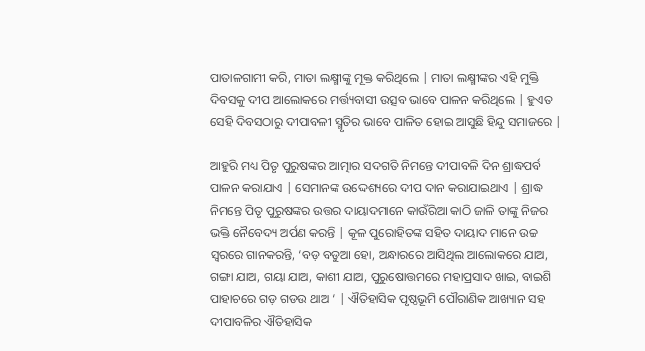ପାତାଳଗାମୀ କରି, ମାତା ଲକ୍ଷ୍ମୀଙ୍କୁ ମୂକ୍ତ କରିଥିଲେ | ମାତା ଲକ୍ଷ୍ମୀଙ୍କର ଏହି ମୁକ୍ତି ଦିବସକୁ ଦୀପ ଆଲୋକରେ ମର୍ତ୍ତ୍ୟବାସୀ ଉତ୍ସବ ଭାବେ ପାଳନ କରିଥିଲେ | ହୁଏତ ସେହି ଦିବସଠାରୁ ଦୀପାବଳୀ ସ୍ମୃତିର ଭାବେ ପାଳିତ ହୋଇ ଆସୁଛି ହିନ୍ଦୁ ସମାଜରେ |

ଆହୁରି ମଧ୍ୟ ପିତୃ ପୁରୁଷଙ୍କର ଆତ୍ମାର ସଦଗତି ନିମନ୍ତେ ଦୀପାବଳି ଦିନ ଶ୍ରାଦ୍ଧପର୍ବ ପାଳନ କରାଯାଏ | ସେମାନଙ୍କ ଉଦ୍ଦେଶ୍ୟରେ ଦୀପ ଦାନ କରାଯାଇଥାଏ | ଶ୍ରାଦ୍ଧ ନିମନ୍ତେ ପିତୃ ପୁରୁଷଙ୍କର ଉତ୍ତର ଦାୟାଦମାନେ କାଉଁରିଆ କାଠି ଜାଳି ତାଙ୍କୁ ନିଜର ଭକ୍ତି ନୈବେଦ୍ୟ ଅର୍ପଣ କରନ୍ତି | କୂଳ ପୁରୋହିତଙ୍କ ସହିତ ଦାୟାଦ ମାନେ ଉଚ୍ଚ ସ୍ୱରରେ ଗାନକରନ୍ତି, ‘ବଡ଼ ବଡୁଆ ହୋ, ଅନ୍ଧାରରେ ଆସିଥିଲ ଆଲୋକରେ ଯାଅ, ଗଙ୍ଗା ଯାଅ, ଗୟା ଯାଅ, କାଶୀ ଯାଅ, ପୁରୁଷୋତ୍ତମରେ ମହାପ୍ରସାଦ ଖାଇ, ବାଇଶି ପାହାଚରେ ଗଡ଼ ଗଡଉ ଥାଅ ‘ | ଐତିହାସିକ ପୃଷ୍ଠଭୂମି ପୌରାଣିକ ଆଖ୍ୟାନ ସହ ଦୀପାବଳିର ଐତିହାସିକ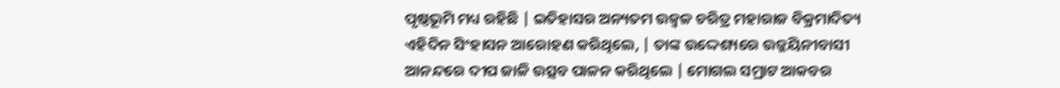ପୃଷ୍ଠଭୂମି ମଧ୍ୟ ରହିଛି | ଇତିହାସର ଅନ୍ୟତମ ଉଜ୍ୱଳ ଚରିତ୍ର ମହାରାଜ ବିକ୍ରମାଦିତ୍ୟ ଏହିଦିନ ସିଂହାସନ ଆରୋହଣ କରିଥିଲେ, | ତାଙ୍କ ଉଦ୍ଦେଶ୍ୟରେ ଉଜ୍ଜୟିନୀବାସୀ ଆନନ୍ଦରେ ଦୀପ ଜାଳି ଉତ୍ସବ ପାଳନ କରିଥିଲେ | ମୋଗଲ ସମ୍ରାଟ ଆକବର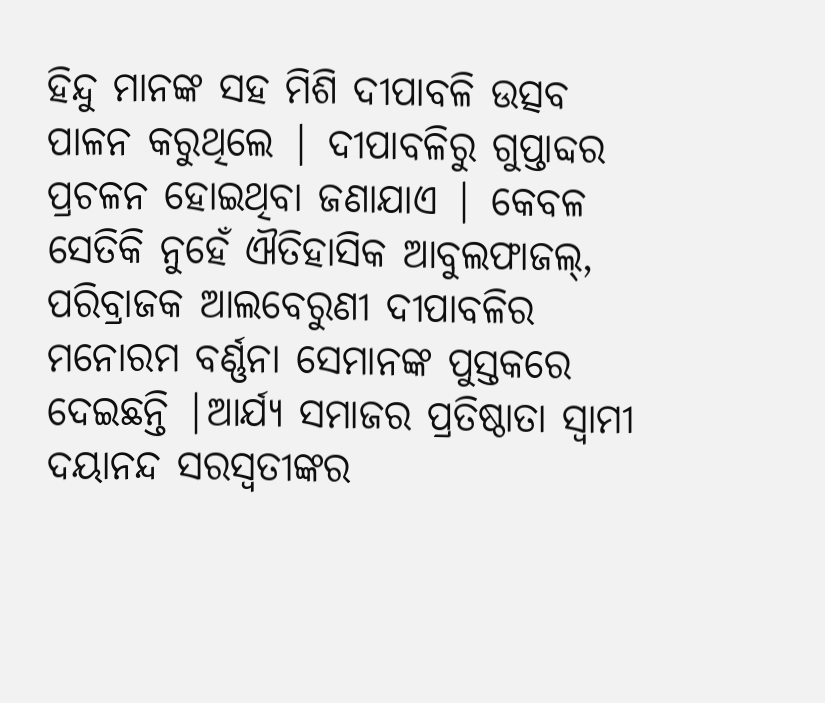ହିନ୍ଦୁ ମାନଙ୍କ ସହ ମିଶି ଦୀପାବଳି ଉତ୍ସବ ପାଳନ କରୁଥିଲେ | ଦୀପାବଳିରୁ ଗୁପ୍ତାବ୍ଦର ପ୍ରଚଳନ ହୋଇଥିବା ଜଣାଯାଏ | କେବଳ ସେତିକି ନୁହେଁ ଐତିହାସିକ ଆବୁଲଫାଜଲ୍, ପରିବ୍ରାଜକ ଆଲବେରୁଣୀ ଦୀପାବଳିର ମନୋରମ ବର୍ଣ୍ଣନା ସେମାନଙ୍କ ପୁସ୍ତକରେ ଦେଇଛନ୍ତି |ଆର୍ଯ୍ୟ ସମାଜର ପ୍ରତିଷ୍ଠାତା ସ୍ୱାମୀ ଦୟାନନ୍ଦ ସରସ୍ବତୀଙ୍କର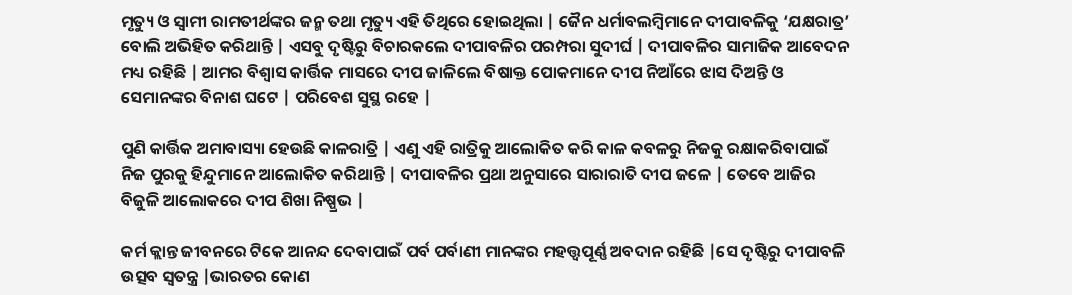ମୃତ୍ୟୁ ଓ ସ୍ୱାମୀ ରାମତୀର୍ଥଙ୍କର ଜନ୍ମ ତଥା ମୃତ୍ୟୁ ଏହି ତିଥିରେ ହୋଇଥିଲା | ଜୈନ ଧର୍ମାବଲମ୍ବିମାନେ ଦୀପାବଳିକୁ ‘ଯକ୍ଷରାତ୍ର’ ବୋଲି ଅଭିହିତ କରିଥାନ୍ତି | ଏସବୁ ଦୃଷ୍ଟିରୁ ବିଚାରକଲେ ଦୀପାବଳିର ପରମ୍ପରା ସୁଦୀର୍ଘ | ଦୀପାବଳିର ସାମାଜିକ ଆବେଦନ ମଧ୍ୟ ରହିଛି | ଆମର ବିଶ୍ୱାସ କାର୍ତ୍ତିକ ମାସରେ ଦୀପ ଜାଳିଲେ ବିଷାକ୍ତ ପୋକମାନେ ଦୀପ ନିଆଁରେ ଝାସ ଦିଅନ୍ତି ଓ ସେମାନଙ୍କର ବିନାଶ ଘଟେ | ପରିବେଶ ସୁସ୍ଥ ରହେ |

ପୁଣି କାର୍ତ୍ତିକ ଅମାବାସ୍ୟା ହେଉଛି କାଳରାତ୍ରି | ଏଣୁ ଏହି ରାତ୍ରିକୁ ଆଲୋକିତ କରି କାଳ କବଳରୁ ନିଜକୁ ରକ୍ଷାକରିବାପାଇଁ ନିଜ ପୁରକୁ ହିନ୍ଦୁମାନେ ଆଲୋକିତ କରିଥାନ୍ତି | ଦୀପାବଳିର ପ୍ରଥା ଅନୁସାରେ ସାରାରାତି ଦୀପ ଜଳେ | ତେବେ ଆଜିର ବିଜୁଳି ଆଲୋକରେ ଦୀପ ଶିଖା ନିଷ୍ପ୍ରଭ |

କର୍ମ କ୍ଲାନ୍ତ ଜୀବନରେ ଟିକେ ଆନନ୍ଦ ଦେବାପାଇଁ ପର୍ବ ପର୍ବାଣୀ ମାନଙ୍କର ମହତ୍ତ୍ୱପୂର୍ଣ୍ଣ ଅବଦାନ ରହିଛି |ସେ ଦୃଷ୍ଟିରୁ ଦୀପାବଳି ଉତ୍ସବ ସ୍ୱତନ୍ତ୍ର |ଭାରତର କୋଣ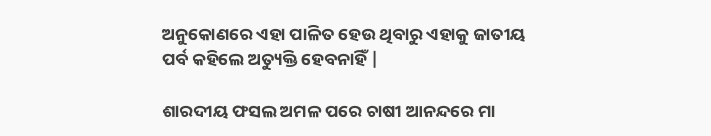ଅନୁକୋଣରେ ଏହା ପାଳିତ ହେଉ ଥିବାରୁ ଏହାକୁ ଜାତୀୟ ପର୍ବ କହିଲେ ଅତ୍ୟୁକ୍ତି ହେବନାହିଁ |

ଶାରଦୀୟ ଫସଲ ଅମଳ ପରେ ଚାଷୀ ଆନନ୍ଦରେ ମା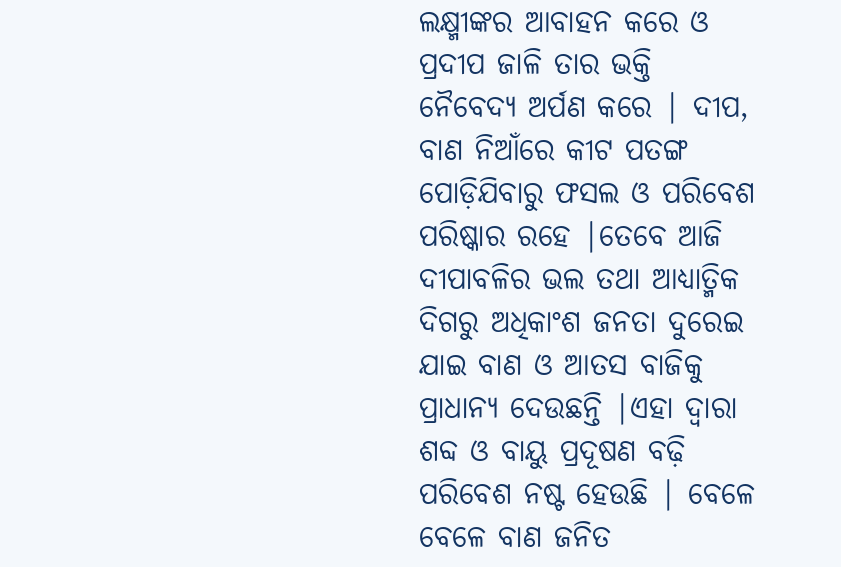ଲକ୍ଷ୍ମୀଙ୍କର ଆବାହନ କରେ ଓ ପ୍ରଦୀପ ଜାଳି ତାର ଭକ୍ତି ନୈବେଦ୍ୟ ଅର୍ପଣ କରେ | ଦୀପ, ବାଣ ନିଆଁରେ କୀଟ ପତଙ୍ଗ ପୋଡ଼ିଯିବାରୁ ଫସଲ ଓ ପରିବେଶ ପରିଷ୍କାର ରହେ |ତେବେ ଆଜି ଦୀପାବଳିର ଭଲ ତଥା ଆଧ୍ୟାତ୍ମିକ ଦିଗରୁ ଅଧିକାଂଶ ଜନତା ଦୁରେଇ ଯାଇ ବାଣ ଓ ଆତସ ବାଜିକୁ ପ୍ରାଧାନ୍ୟ ଦେଉଛନ୍ତି |ଏହା ଦ୍ୱାରା ଶବ୍ଦ ଓ ବାୟୁ ପ୍ରଦୂଷଣ ବଢ଼ି ପରିବେଶ ନଷ୍ଟ ହେଉଛି | ବେଳେ ବେଳେ ବାଣ ଜନିତ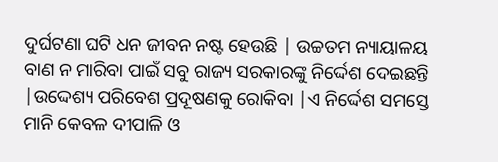ଦୁର୍ଘଟଣା ଘଟି ଧନ ଜୀବନ ନଷ୍ଟ ହେଉଛି | ଉଚ୍ଚତମ ନ୍ୟାୟାଳୟ ବାଣ ନ ମାରିବା ପାଇଁ ସବୁ ରାଜ୍ୟ ସରକାରଙ୍କୁ ନିର୍ଦ୍ଦେଶ ଦେଇଛନ୍ତି |ଉଦ୍ଦେଶ୍ୟ ପରିବେଶ ପ୍ରଦୂଷଣକୁ ରୋକିବା |ଏ ନିର୍ଦ୍ଦେଶ ସମସ୍ତେ ମାନି କେବଳ ଦୀପାଳି ଓ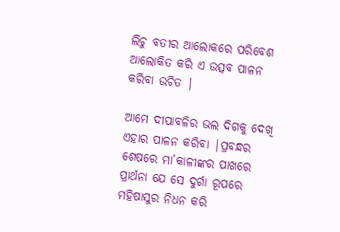ଲିଚୁ ବତୀର ଆଲୋକରେ ପରିବେଶ ଆଲୋକିତ କରି ଏ ଉତ୍ସବ ପାଳନ କରିବା ଉଚିତ |

ଆମେ ଦୀପାବଳିର ଭଲ ଦିଗକୁ ଦେଖି ଏହାର ପାଳନ କରିବା |ପ୍ରବନ୍ଧର ଶେଷରେ ମା’କାଳୀଙ୍କର ପାଖରେ ପ୍ରାର୍ଥନା ଯେ ସେ ଦୁର୍ଗା ରୂପରେ ମହିଷାସୁର ନିଧନ କରି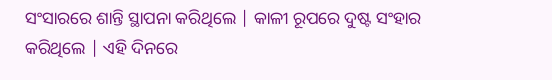ସଂସାରରେ ଶାନ୍ତି ସ୍ଥାପନା କରିଥିଲେ | କାଳୀ ରୂପରେ ଦୁଷ୍ଟ ସଂହାର କରିଥିଲେ | ଏହି ଦିନରେ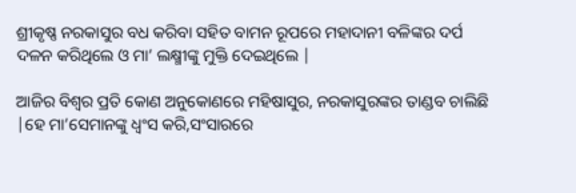ଶ୍ରୀକୃଷ୍ଣ ନରକାସୁର ବଧ କରିବା ସହିତ ବାମନ ରୂପରେ ମହାଦାନୀ ବଳିଙ୍କର ଦର୍ପ ଦଳନ କରିଥିଲେ ଓ ମା’ ଲକ୍ଷ୍ମୀଙ୍କୁ ମୁକ୍ତି ଦେଇଥିଲେ |

ଆଜିର ବିଶ୍ୱର ପ୍ରତି କୋଣ ଅନୁକୋଣରେ ମହିଷାସୁର, ନରକାସୁରଙ୍କର ତାଣ୍ଡବ ଚାଲିଛି |ହେ ମା’ସେମାନଙ୍କୁ ଧ୍ବଂସ କରି,ସଂସାରରେ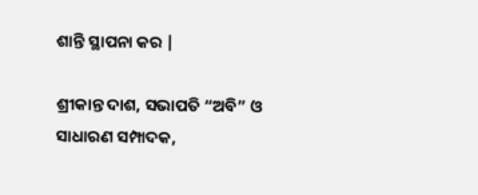ଶାନ୍ତି ସ୍ଥାପନା କର |

ଶ୍ରୀକାନ୍ତ ଦାଶ, ସଭାପତି “ଅବି” ଓ ସାଧାରଣ ସମ୍ପାଦକ,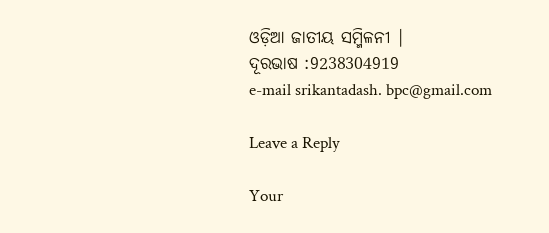ଓଡ଼ିଆ ଜାତୀୟ ସମ୍ମିଳନୀ |
ଦୂରଭାଷ :9238304919
e-mail srikantadash. bpc@gmail.com

Leave a Reply

Your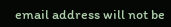email address will not be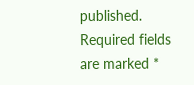published. Required fields are marked *